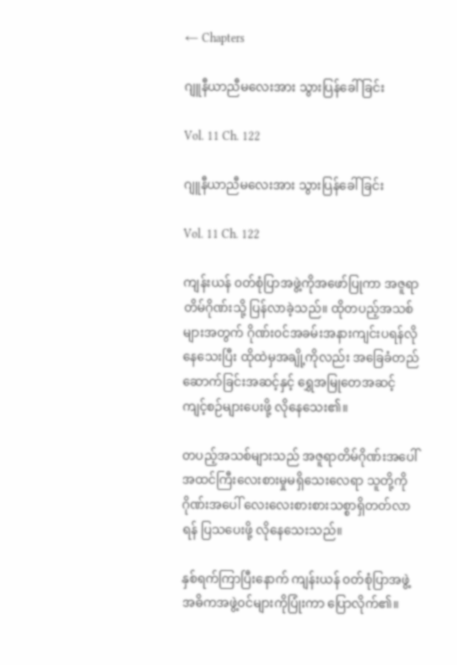← Chapters

ဂျူနီယာညီမလေးအား သွားပြန်ခေါ်ခြင်း

Vol. 11 Ch. 122

ဂျူနီယာညီမလေးအား သွားပြန်ခေါ်ခြင်း

Vol. 11 Ch. 122

ကျန်းယန် ၀တ်စုံပြာအဖွဲ့ကိုအဖော်ပြုကာ အဇူရာတိမ်ဂိုဏ်းသို့ ပြန်လာခဲ့သည်။ ထိုတပည့်အသစ်များအတွက် ဂိုဏ်း၀င်အခမ်းအနားကျင်းပရန်လိုနေသေးပြီး ထိုထဲမှအချို့ကိုလည်း အခြေခံတည်ဆောက်ခြင်းအဆင့်နှင့် ရွှေအမြုတေအဆင့် ကျင့်စဉ်များပေးဖို့ လိုနေသေး၏။

တပည့်အသစ်များသည် အဇူရာတိမ်ဂိုဏ်းအပေါ် အထင်ကြီးလေးစားမှုမရှိသေးလေရာ သူတို့ကို ဂိုဏ်းအပေါ် လေးလေးစားစားသစ္စာရှိတတ်လာရန် ပြသပေးဖို့ လိုနေသေးသည်။

နှစ်ရက်ကြာပြီးနောက် ကျန်းယန် ၀တ်စုံပြာအဖွဲ့အဓိကအဖွဲ့၀င်များကိုပြုံးကာ ပြောလိုက်၏။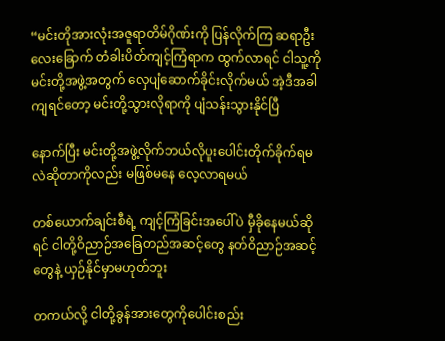“မင်းတိုအားလုံးအဇူရာတိမ်ဂိုဏ်းကို ပြန်လိုက်ကြ ဆရာဦးလေးခြောက် တံခါးပိတ်ကျင့်ကြံရာက ထွက်လာရင် ငါသူ့ကိုမင်းတို့အဖွဲ့အတွက် လှေပျံဆောက်ခိုင်းလိုက်မယ် အဲ့ဒီအခါကျရင်တော့ မင်းတို့သွားလိုရာကို ပျံသန်းသွားနိုင်ပြီ

နောက်ပြီး မင်းတို့အဖွဲ့လိုက်ဘယ်လိုပူးပေါင်းတိုက်ခိုက်ရမလဲဆိုတာကိုလည်း မဖြစ်မနေ လေ့လာရမယ်

တစ်ယောက်ချင်းစီရဲ့ ကျင့်ကြံခြင်းအပေါ်ပဲ မှီခိုနေမယ်ဆိုရင် ငါတို့ဝိညာဉ်အခြေတည်အဆင့်တွေ နတ်ဝိညာဉ်အဆင့်တွေနဲ့ ယှဉ်နိုင်မှာမဟုတ်ဘူး

တကယ်လို့ ငါတို့ခွန်အားတွေကိုပေါင်းစည်း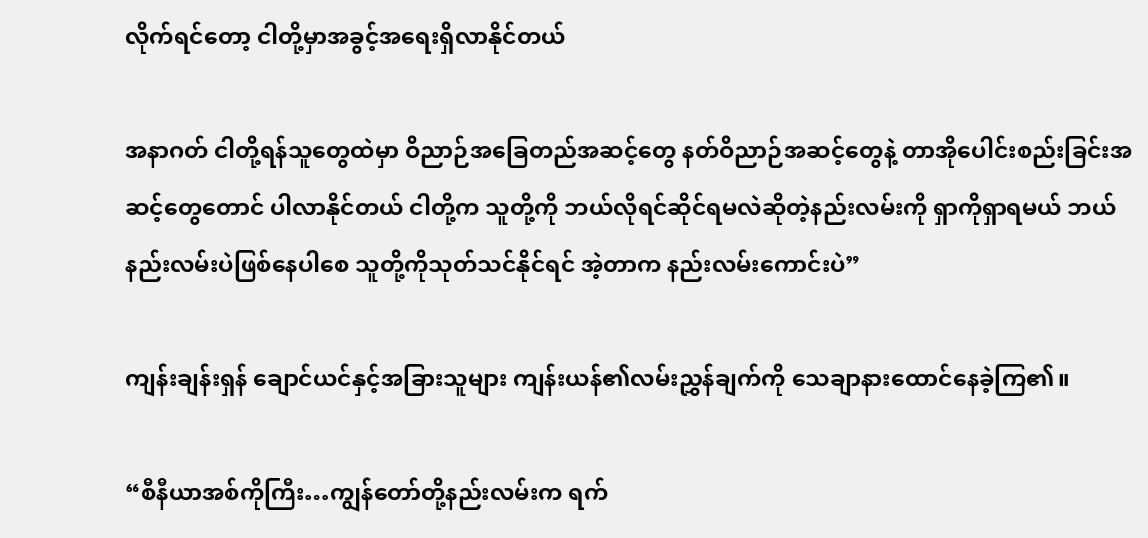လိုက်ရင်တော့ ငါတို့မှာအခွင့်အရေးရှိလာနိုင်တယ်

အနာဂတ် ငါတို့ရန်သူတွေထဲမှာ ဝိညာဉ်အခြေတည်အဆင့်တွေ နတ်ဝိညာဉ်အဆင့်တွေနဲ့ တာအိုပေါင်းစည်းခြင်းအဆင့်တွေတောင် ပါလာနိုင်တယ် ငါတို့က သူတို့ကို ဘယ်လိုရင်ဆိုင်ရမလဲဆိုတဲ့နည်းလမ်းကို ရှာကိုရှာရမယ် ဘယ်နည်းလမ်းပဲဖြစ်နေပါစေ သူတို့ကိုသုတ်သင်နိုင်ရင် အဲ့တာက နည်းလမ်းကောင်းပဲ”

ကျန်းချန်းရှန် ချောင်ယင်နှင့်အခြားသူများ ကျန်းယန်၏လမ်းညွှန်ချက်ကို သေချာနားထောင်နေခဲ့ကြ၏။

“စီနီယာအစ်ကိုကြီး…ကျွန်တော်တို့နည်းလမ်းက ရက်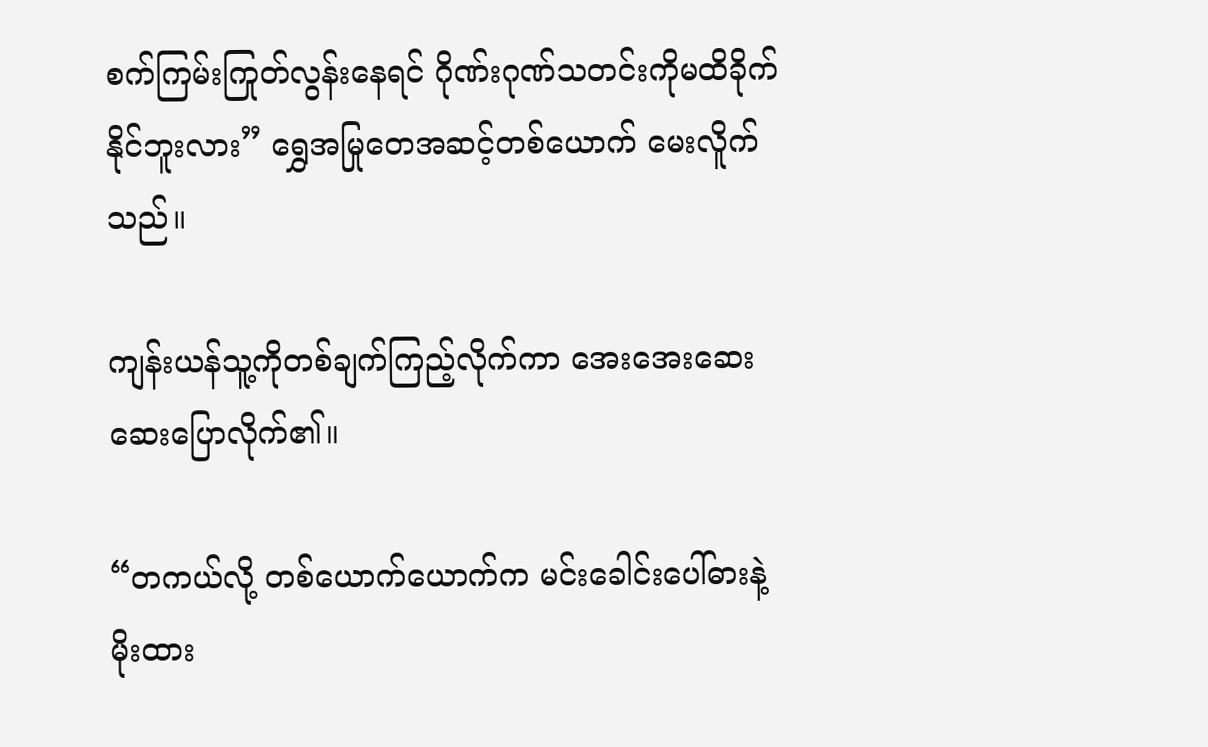စက်ကြမ်းကြုတ်လွန်းနေရင် ဂိုဏ်းဂုဏ်သတင်းကိုမထိခိုက်နိုင်ဘူးလား” ရွှေအမြုတေအဆင့်တစ်ယောက် မေးလိူက်သည်။

ကျန်းယန်သူ့ကိုတစ်ချက်ကြည့်လိုက်ကာ အေးအေးဆေးဆေးပြောလိုက်၏။

“တကယ်လို့ တစ်ယောက်ယောက်က မင်းခေါင်းပေါ်ဓားနဲ့မိုးထား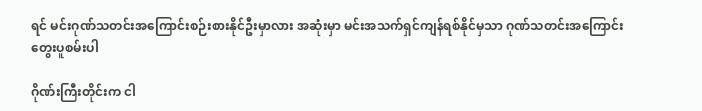ရင် မင်းဂုဏ်သတင်းအကြောင်းစဉ်းစားနိုင်ဦးမှာလား အဆုံးမှာ မင်းအသက်ရှင်ကျန်ရစ်နိုင်မှသာ ဂုဏ်သတင်းအကြောင်း တွေးပူစမ်းပါ

ဂိုဏ်းကြီးတိုင်းက ငါ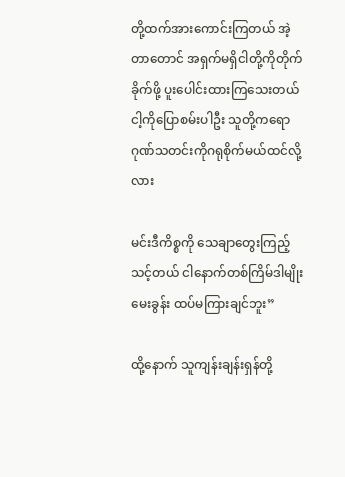တို့ထက်အားကောင်းကြတယ် အဲ့တာတောင် အရှက်မရှိငါတို့ကိုတိုက်ခိုက်ဖို့ ပူးပေါင်းထားကြသေးတယ် ငါ့ကိုပြောစမ်းပါဦး သူတို့ကရော ဂုဏ်သတင်းကိုဂရုစိုက်မယ်ထင်လို့လား

မင်းဒီကိစ္စကို သေချာတွေးကြည့်သင့်တယ် ငါနောက်တစ်ကြိမ်ဒါမျိုးမေးခွန်း ထပ်မကြားချင်ဘူး”

ထို့နောက် သူကျန်းချန်းရှန်တို့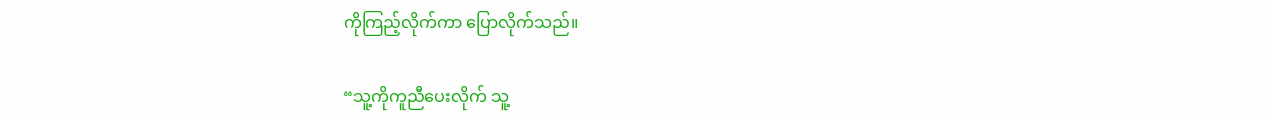ကိုကြည့်လိုက်ကာ ပြောလိုက်သည်။

“သူ့ကိုကူညီပေးလိုက် သူ့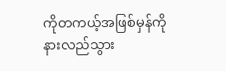ကိုတကယ့်အဖြစ်မှန်ကိုနားလည်သွား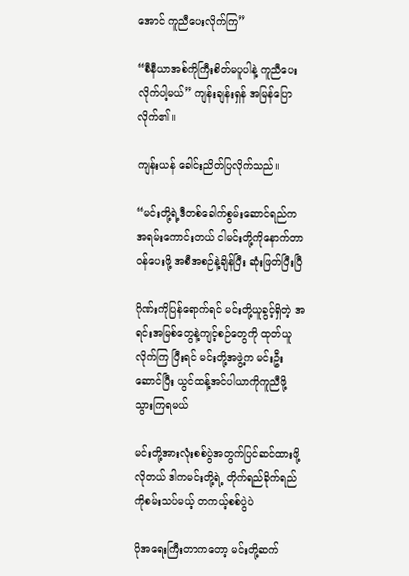အောင် ကူညီပေးလိုက်ကြ”

“စီနီယာအစ်ကိုကြီးစိတ်မပူပါနဲ့ ကူညီပေးလိုက်ပါ့မယ်” ကျန်းချန်းရှန် အမြန်ပြောလိုက်၏။

ကျန်းယန် ခေါင်းညိတ်ပြလိုက်သည်။

“မင်းတို့ရဲ့ဒီတစ်ခေါက်စွမ်းဆောင်ရည်က အရမ်းကောင်းတယ် ငါမင်းတို့ကိုနောက်တာ၀န်‌ပေးဖို့ အစီအစဉ်နဲ့ချိန်ပြီး ဆုံးဖြတ်ပြီးပြီ

ဂိုဏ်းကိုပြန်ရောက်ရင် မင်းတို့ယူခွင့်ရှိတဲ့ အရင်းအမြစ်တွေနဲ့ကျင့်စဉ်တွေကို ထုတ်ယူလိုက်ကြ ပြီးရင် မင်းတို့အဖွဲ့က မင်းဦးဆောင်ပြီး ယွင်ထန့်အင်ပါယာကိုကူညီဖို့ သွားကြရမယ်

မင်းတို့အားလုံးစစ်ပွဲအတွက်ပြင်ဆင်ထားဖို့လိုတယ် ဒါကမင်းတို့ရဲ့ တိုက်ရည်ခိုက်ရည်ကိုစမ်းသပ်မယ့် တကယ့်စစ်ပွဲပဲ

ပိုအရေးကြီးတာကတော့ မင်းတို့ဆက်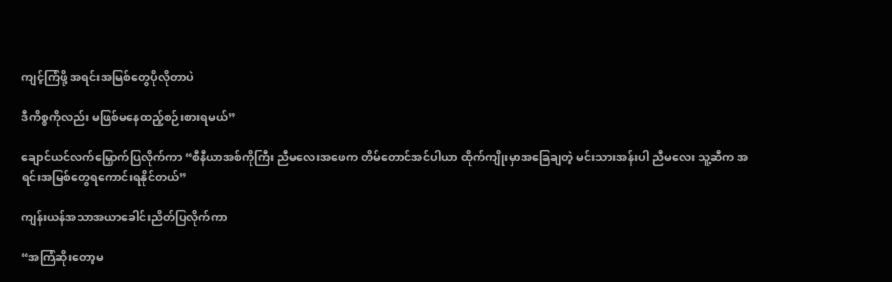ကျင့်ကြံဖို့ အရင်းအမြစ်တွေပိုလိုတာပဲ

ဒီကိစ္စကိုလည်း မဖြစ်မနေထည့်စဉ်းစားရမယ်”

ချောင်ယင်လက်မြှောက်ပြလိုက်ကာ “စီနီယာအစ်ကိုကြီး ညီမလေးအဖေက တိမ်တောင်အင်ပါယာ ထိုက်ကျိုးမှာအခြေချတဲ့ မင်းသားအန်းပါ ညီမလေး သူ့ဆီက အရင်းအမြစ်တွေရကောင်းရနိုင်တယ်”

ကျန်းယန်အသာအယာခေါင်းညိတ်ပြလိုက်ကာ

“အကြံဆိုးတော့မ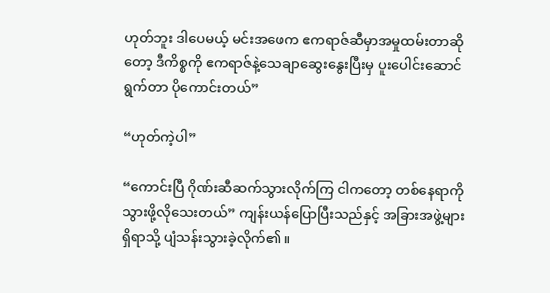ဟုတ်ဘူး ဒါပေမယ့် မင်းအဖေက ဧကရာဇ်ဆီမှာအမှုထမ်းတာဆိုတော့ ဒီကိစ္စကို ဧကရာဇ်နဲ့သေချာဆွေးနွေးပြီးမှ ပူးပေါင်းဆောင်ရွက်တာ ပိုကောင်းတယ်”

“ဟုတ်ကဲ့ပါ”

“ကောင်းပြီ ဂိုဏ်းဆီဆက်သွားလိုက်ကြ ငါကတော့ တစ်နေရာကိုသွားဖို့လိုသေးတယ်” ကျန်းယန်ပြောပြီးသည်နှင့် အခြားအဖွဲ့များရှိရာသို့ ပျံသန်းသွားခဲ့လိုက်၏။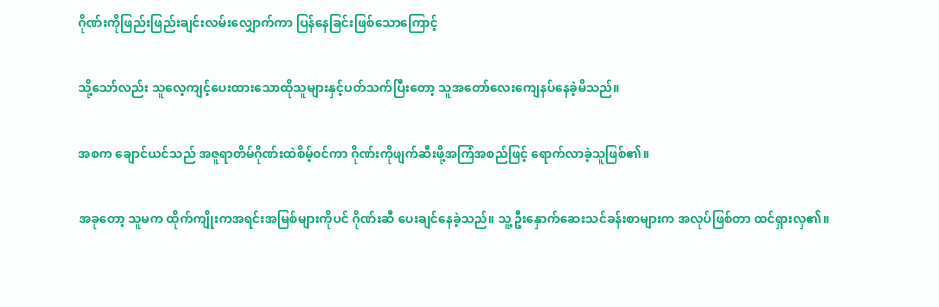ဂိုဏ်းကိုဖြည်းဖြည်းချင်းလမ်းလျှောက်ကာ ပြန်နေခြင်းဖြစ်သောကြောင့်

သို့သော်လည်း သူလေ့ကျင့်ပေးထားသောထိုသူများနှင့်ပတ်သက်ပြီးတော့ သူအတော်လေးကျေနပ်နေခဲ့မိသည်။

အစက ချောင်ယင်သည် အဇူရာတိမ်ဂိုဏ်းထဲစိမ့်၀င်ကာ ဂိုဏ်းကိုဖျက်ဆီးဖို့အကြံအစည်ဖြင့် ရောက်လာခဲ့သူဖြစ်၏။

အခုတော့ သူမက ထိုက်ကျိုးကအရင်းအမြစ်များကိုပင် ဂိုဏ်းဆီ ပေးချင်နေခဲ့သည်။ သူ့ဦးနှောက်ဆေးသင်ခန်းစာများက အလုပ်ဖြစ်တာ ထင်ရှားလှ၏။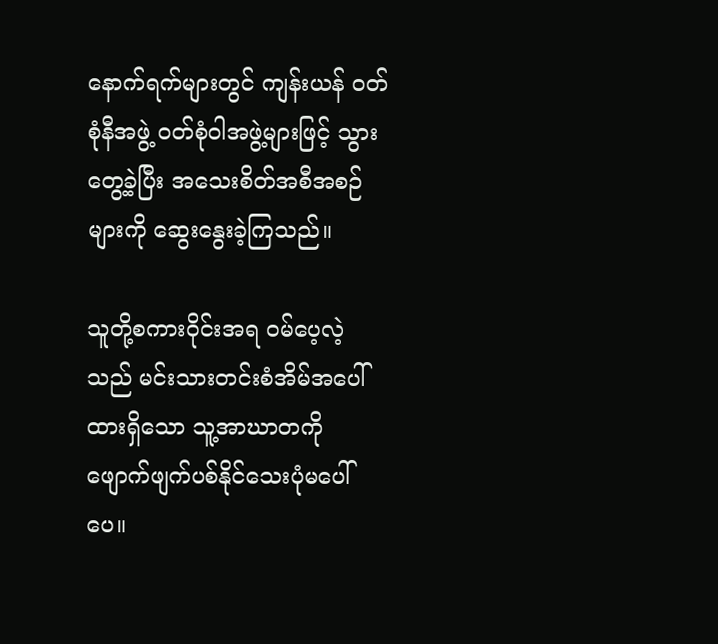နောက်ရက်များတွင် ကျန်းယန် ၀တ်စုံနီအဖွဲ့ ၀တ်စုံဝါအဖွဲ့များဖြင့် သွားတွေ့ခဲ့ပြီး အသေးစိတ်အစီအစဉ်များကို ဆွေးနွေးခဲ့ကြသည်။

သူတို့စကားဝိုင်းအရ ၀မ်ပေ့လဲ့သည် မင်းသားတင်းစံအိမ်အပေါ်ထားရှိသော သူ့အာဃာတကို ဖျောက်ဖျက်ပစ်နိုင်သေးပုံမပေါ်ပေ။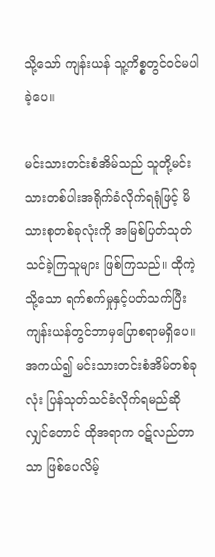သို့သော် ကျန်းယန် သူ့ကိစ္စတွင်၀င်မပါခဲ့ပေ။

မင်းသားတင်းစံအိမ်သည် သူတို့မင်းသားတစ်ပါးအရိုက်ခံလိုက်ရရုံဖြင့် မိသားစုတစ်ခုလုံးကို အမြစ်ပြတ်သုတ်သင်ခဲ့ကြသူများ ဖြစ်ကြသည်။ ထိုကဲ့သို့သော ရက်စက်မှုနှင့်ပတ်သက်ပြီး ကျန်းယန်တွင်ဘာမှပြောစရာမရှိပေ။ အကယ်၍ မင်းသားတင်းစံအိမ်တစ်ခုလုံး ပြန်သုတ်သင်ခံလိုက်ရမည်ဆိုလျှင်တောင် ထိုအရာက ၀ဋ်လည်တာသာ ဖြစ်ပေလိမ့်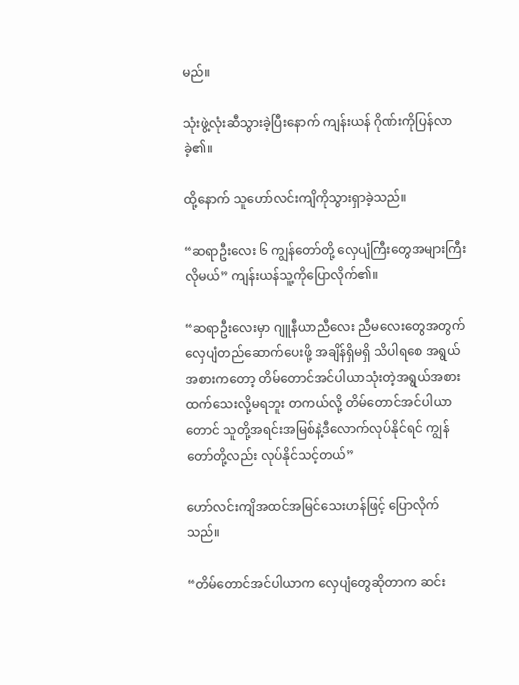မည်။

သုံးဖွဲ့လုံးဆီသွားခဲ့ပြီးနောက် ကျန်းယန် ဂိုဏ်းကိုပြန်လာခဲ့၏။

ထို့နောက် သူဟော်လင်းကျိကိုသွားရှာခဲ့သည်။

“ဆရာဦးလေး ၆ ကျွန်တော်တို့ လှေပျံကြီးတွေအများကြီးလိုမယ်” ကျန်းယန်သူ့ကိုပြောလိုက်၏။

“ဆရာဦးလေးမှာ ဂျူနီယာညီလေး ညီမလေးတွေအတွက် လှေပျံတည်ဆောက်ပေးဖို့ အချိန်ရှိမရှိ သိပါရစေ အရွယ်အစားကတော့ တိမ်တောင်အင်ပါယာသုံးတဲ့အရွယ်အစားထက်သေးလို့မရဘူး တကယ်လို့ တိမ်တောင်အင်ပါယာတောင် သူတို့အရင်းအမြစ်နဲ့ဒီလောက်လုပ်နိုင်ရင် ကျွန်တော်တို့လည်း လုပ်နိုင်သင့်တယ်”

ဟော်လင်းကျိအထင်အမြင်သေးဟန်ဖြင့် ပြောလိုက်သည်။

“တိမ်တောင်အင်ပါယာက လှေပျံတွေဆိုတာက ဆင်း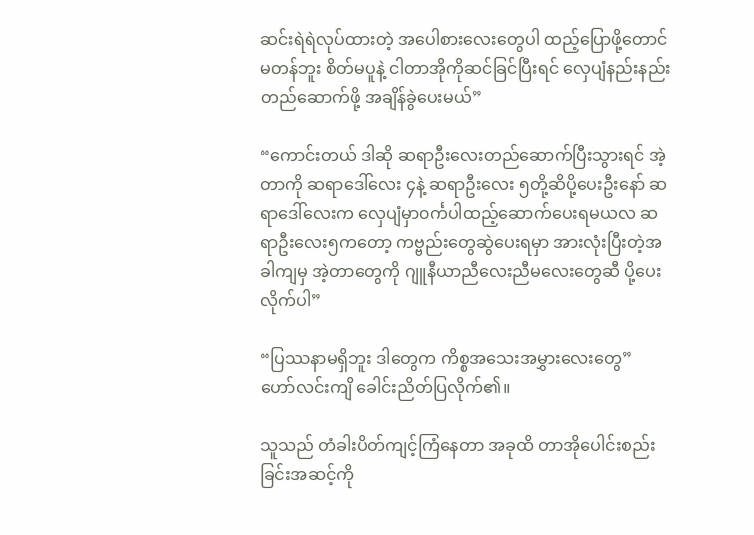ဆင်းရဲရဲလုပ်ထားတဲ့ အပေါစားလေးတွေပါ ထည့်ပြောဖို့တောင်မတန်ဘူး စိတ်မပူနဲ့ ငါတာအိုကိုဆင်ခြင်ပြီးရင် လှေပျံနည်းနည်းတည်ဆောက်ဖို့ အချိန်ခွဲပေးမယ်”

“ကောင်းတယ် ဒါဆို ဆရာဦးလေးတည်ဆောက်ပြီးသွားရင် အဲ့တာကို ဆရာဒေါ်လေး ၄နဲ့ ဆရာဦးလေး ၅တို့ဆိပို့ပေးဦးနော် ဆရာဒေါ်လေးက လှေပျံမှာ၀င်္ကပါထည့်ဆောက်ပေးရမယလ ဆရာဦးလေး၅ကတော့ ကဗ္ဗည်းတွေဆွဲပေးရမှာ အားလုံးပြီးတဲ့အခါကျမှ အဲ့တာတွေကို ဂျူနီယာညီလေးညီမလေးတွေဆီ ပို့ပေးလိုက်ပါ”

“ပြဿနာမရှိဘူး ဒါတွေက ကိစ္စအသေးအမွှားလေးတွေ” ဟော်လင်းကျိ ခေါင်းညိတ်ပြလိုက်၏။

သူသည် တံခါးပိတ်ကျင့်ကြံနေတာ အခုထိ တာအိုပေါင်းစည်းခြင်းအဆင့်ကို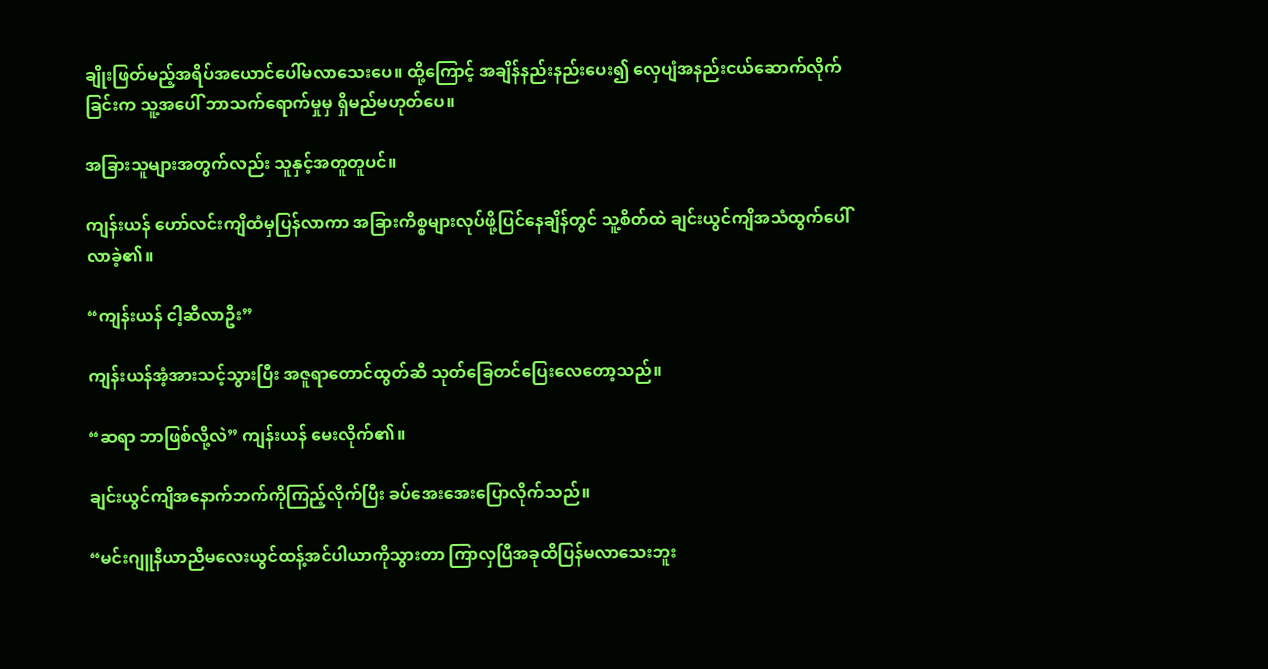ချိုးဖြတ်မည့်အရိပ်အယောင်ပေါ်မလာသေးပေ။ ထို့ကြောင့် အချိန်နည်းနည်းပေး၍ လှေပျံအနည်းငယ်ဆောက်လိုက်ခြင်းက သူ့အပေါ် ဘာသက်ရောက်မှုမှ ရှိမည်မဟုတ်ပေ။

အခြားသူများအတွက်လည်း သူနှင့်အတူတူပင်။

ကျန်းယန် ဟော်လင်းကျိထံမှပြန်လာကာ အခြားကိစ္စများလုပ်ဖို့ပြင်နေချိန်တွင် သူ့စိတ်ထဲ ချင်းယွင်ကျိအသံထွက်ပေါ်လာခဲ့၏။

“ကျန်းယန် ငါ့ဆီလာဦး”

ကျန်းယန်အံ့အားသင့်သွားပြီး အဇူရာတောင်ထွတ်ဆီ သုတ်ခြေတင်ပြေးလေတော့သည်။

“ဆရာ ဘာဖြစ်လို့လဲ” ကျန်းယန် မေးလိုက်၏။

ချင်းယွင်ကျိအနောက်ဘက်ကိုကြည့်လိုက်ပြီး ခပ်အေးအေးပြောလိုက်သည်။

“မင်းဂျူနီယာညီမလေးယွင်ထန့်အင်ပါယာကိုသွားတာ ကြာလှပြီအခုထိပြန်မလာသေးဘူး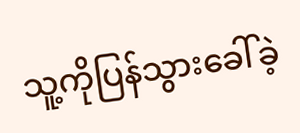သူ့ကိုပြန်သွားခေါ်ခဲ့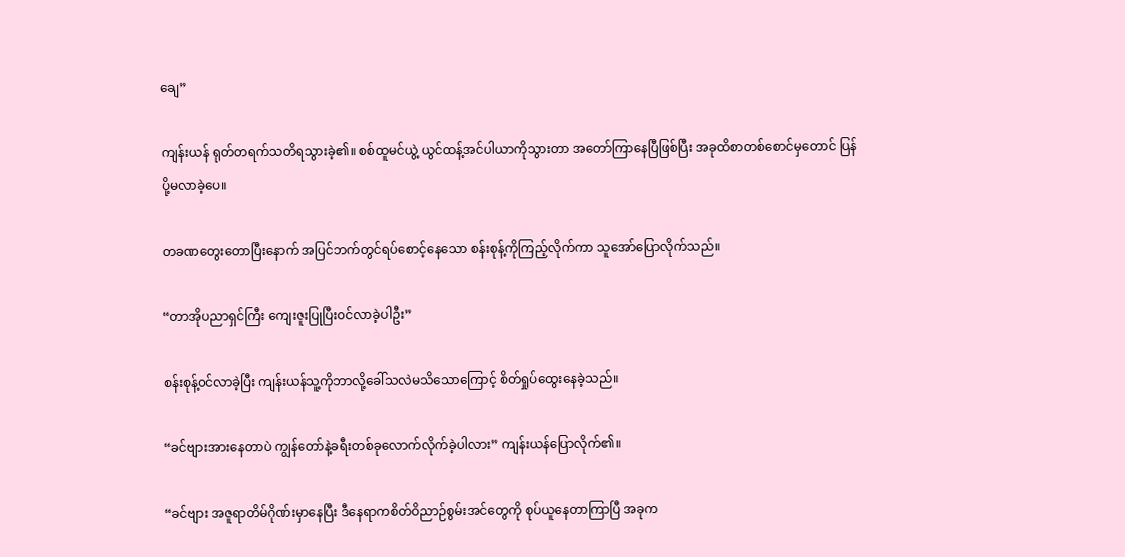ချေ”

ကျန်းယန် ရုတ်တရက်သတိရသွားခဲ့၏။ စစ်ထူမင်ယွဲ့ ယွင်ထန့်အင်ပါယာကိုသွားတာ အတော်ကြာနေပြီဖြစ်ပြီး အခုထိစာတစ်စောင်မှတောင် ပြန်ပို့မလာခဲ့ပေ။

တခဏတွေးတောပြီးနောက် အပြင်ဘက်တွင်ရပ်စောင့်နေသော စန်းစုန့်ကိုကြည့်လိုက်ကာ သူအော်ပြောလိုက်သည်။

“တာအိုပညာရှင်ကြီး ကျေးဇူးပြုပြီး၀င်လာခဲ့ပါဦး”

စန်းစုန့်၀င်လာခဲ့ပြီး ကျန်းယန်သူ့ကိုဘာလို့ခေါ်သလဲမသိသောကြောင့် စိတ်ရှုပ်ထွေးနေခဲ့သည်။

“ခင်ဗျားအားနေတာပဲ ကျွန်တော်နဲ့ခရီးတစ်ခုလောက်လိုက်ခဲ့ပါလား” ကျန်းယန်ပြောလိုက်၏။

“ခင်ဗျား အဇူရာတိမ်ဂိုဏ်းမှာနေပြီး ဒီနေရာကစိတ်ဝိညာဉ်စွမ်းအင်တွေကို စုပ်ယူနေတာကြာပြီ အခုက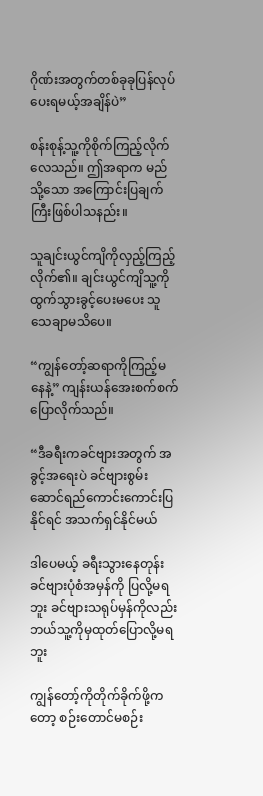ဂိုဏ်းအတွက်တစ်ခုခုပြန်လုပ်ပေးရမယ့်အချိန်ပဲ”

စန်းစုန့်သူ့ကိုစိုက်ကြည့်လိုက်လေသည်။ ဤအရာက မည်သို့သော အကြောင်းပြချက်ကြီးဖြစ်ပါသနည်း။

သူချင်းယွင်ကျိကိုလှည့်ကြည့်လိုက်၏။ ချင်းယွင်ကျိသူ့ကိုထွက်သွားခွင့်ပေးမပေး သူသေချာမသိပေ။

“ကျွန်တော့်ဆရာကိုကြည့်မနေနဲ့” ကျန်းယန်အေးစက်စက်ပြောလိုက်သည်။

“ဒီခရီးကခင်ဗျားအတွက် အခွင့်အရေးပဲ ခင်ဗျားစွမ်းဆောင်ရည်ကောင်းကောင်းပြနိုင်ရင် အသက်ရှင်နိုင်မယ်

ဒါပေမယ့် ခရီးသွားနေတုန်း ခင်ဗျားပုံစံအမှန်ကို ပြလို့မရဘူး ခင်ဗျားသရုပ်မှန်ကိုလည်း ဘယ်သူ့ကိုမှထုတ်ပြောလို့မရဘူး

ကျွန်တော့်ကိုတိုက်ခိုက်ဖို့ကတော့ စဉ်းတောင်မစဉ်း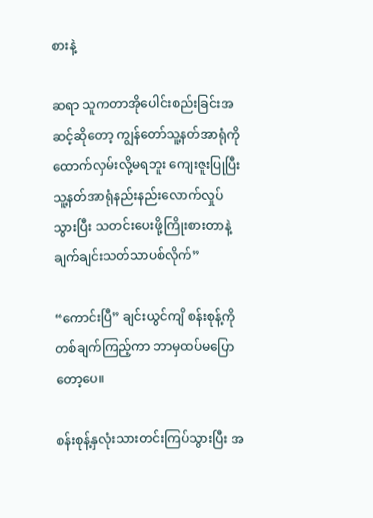စားနဲ့

ဆရာ သူကတာအိုပေါင်းစည်းခြင်းအဆင့်ဆိုတော့ ကျွန်တော်သူ့နတ်အာရုံကို ထောက်လှမ်းလို့မရဘူး ကျေးဇူးပြုပြီး သူ့နတ်အာရုံနည်းနည်းလောက်လှုပ်သွားပြီး သတင်းပေးဖို့ကြိုးစားတာနဲ့ ချက်ချင်းသတ်သာပစ်လိုက်”

“ကောင်းပြီ” ချင်းယွင်ကျိ စန်းစုန့်ကိုတစ်ချက်ကြည့်ကာ ဘာမှထပ်မပြောတော့ပေ။

စန်းစုန့်နှလုံးသားတင်းကြပ်သွားပြီး အ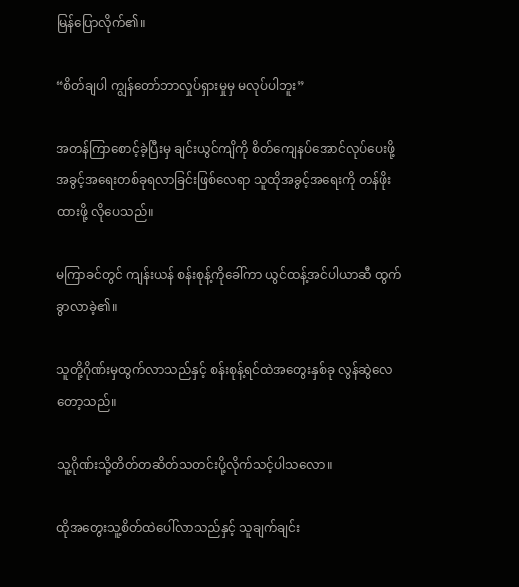မြန်ပြောလိုက်၏။

“စိတ်ချပါ ကျွန်တော်ဘာလှုပ်ရှားမှုမှ မလုပ်ပါဘူး”

အတန်ကြာစောင့်ခဲ့ပြီးမှ ချင်းယွင်ကျိကို စိတ်ကျေနပ်အောင်လုပ်ပေးဖို့ အခွင့်အရေးတစ်ခုရလာခြင်းဖြစ်လေရာ သူထိုအခွင့်အရေးကို တန်ဖိုးထားဖို့ လိုပေသည်။

မကြာခင်တွင် ကျန်းယန် စန်းစုန့်ကိုခေါ်ကာ ယွင်ထန့်အင်ပါယာဆီ ထွက်ခွာလာခဲ့၏။

သူတို့ဂိုဏ်းမှထွက်လာသည်နှင့် စန်းစုန့်ရင်ထဲအတွေးနှစ်ခု လွန်ဆွဲလေတော့သည်။

သူ့ဂိုဏ်းသို့တိတ်တဆိတ်သတင်းပို့လိုက်သင့်ပါသလော။

ထိုအတွေးသူ့စိတ်ထဲပေါ်လာသည်နှင့် သူချက်ချင်း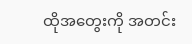ထိုအတွေးကို အတင်း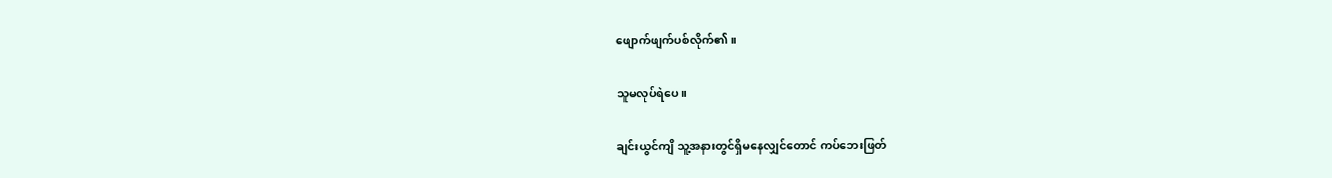ဖျောက်ဖျက်ပစ်လိုက်၏။

သူမလုပ်ရဲပေ။

ချင်းယွင်ကျိ သူ့အနားတွင်ရှိမနေလျှင်တောင် ကပ်ဘေးဖြတ်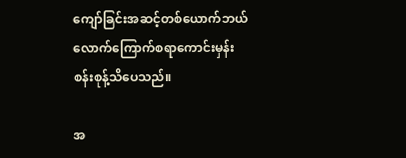ကျော်ခြင်းအဆင့်တစ်ယောက်ဘယ်လောက်ကြောက်စရာကောင်းမှန်း စန်းစုန့်သိပေသည်။

အ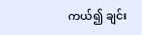ကယ်၍ ချင်း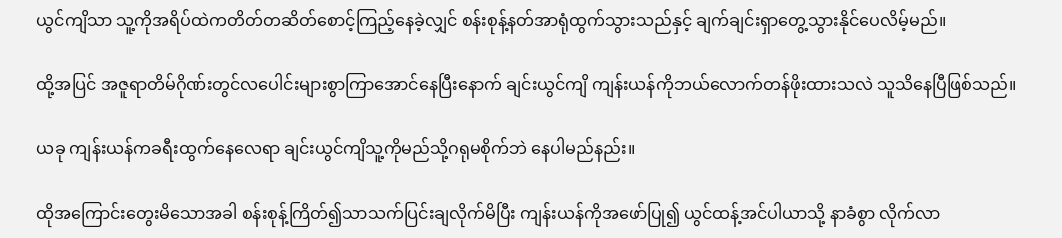ယွင်ကျိသာ သူ့ကိုအရိပ်ထဲကတိတ်တဆိတ်စောင့်ကြည့်နေခဲ့လျှင် စန်းစုန့်နတ်အာရုံထွက်သွားသည်နှင့် ချက်ချင်းရှာတွေ့သွားနိုင်ပေလိမ့်မည်။

ထို့အပြင် အဇူရာတိမ်ဂိုဏ်းတွင်လပေါင်းများစွာကြာအောင်နေပြီးနောက် ချင်းယွင်ကျိ ကျန်းယန်ကိုဘယ်လောက်တန်ဖိုးထားသလဲ သူသိနေပြီဖြစ်သည်။

ယခု ကျန်းယန်ကခရီးထွက်နေလေရာ ချင်းယွင်ကျိသူ့ကိုမည်သို့ဂရုမစိုက်ဘဲ နေပါမည်နည်း။

ထိုအကြောင်းတွေးမိသောအခါ စန်းစုန့်ကြိတ်၍သာသက်ပြင်းချလိုက်မိပြီး ကျန်းယန်ကိုအဖော်ပြု၍ ယွင်ထန့်အင်ပါယာသို့ နာခံစွာ လိုက်လာ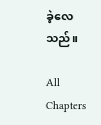ခဲ့လေသည်။

All Chapters